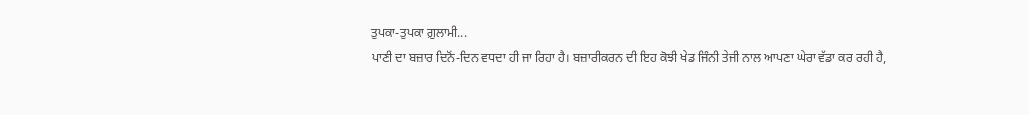ਤੁਪਕਾ-ਤੁਪਕਾ ਗ਼ੁਲਾਮੀ...
ਪਾਣੀ ਦਾ ਬਜ਼ਾਰ ਦਿਨੋਂ-ਦਿਨ ਵਧਦਾ ਹੀ ਜਾ ਰਿਹਾ ਹੈ। ਬਜ਼ਾਰੀਕਰਨ ਦੀ ਇਹ ਕੋਝੀ ਖੇਡ ਜਿੰਨੀ ਤੇਜੀ ਨਾਲ ਆਪਣਾ ਘੇਰਾ ਵੱਡਾ ਕਰ ਰਹੀ ਹੈ,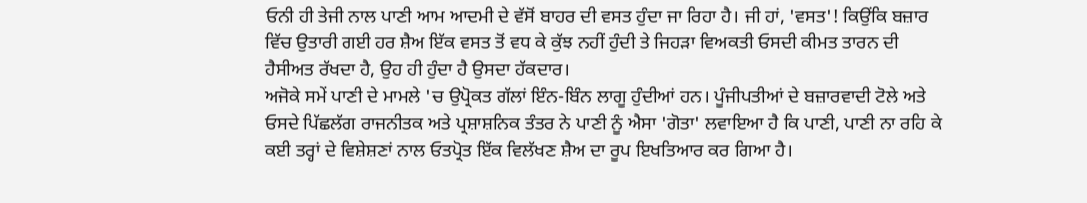ਓਨੀ ਹੀ ਤੇਜੀ ਨਾਲ ਪਾਣੀ ਆਮ ਆਦਮੀ ਦੇ ਵੱਸੋਂ ਬਾਹਰ ਦੀ ਵਸਤ ਹੁੰਦਾ ਜਾ ਰਿਹਾ ਹੈ। ਜੀ ਹਾਂ, 'ਵਸਤ'! ਕਿਉਂਕਿ ਬਜ਼ਾਰ ਵਿੱਚ ਉਤਾਰੀ ਗਈ ਹਰ ਸ਼ੈਅ ਇੱਕ ਵਸਤ ਤੋਂ ਵਧ ਕੇ ਕੁੱਝ ਨਹੀਂ ਹੁੰਦੀ ਤੇ ਜਿਹੜਾ ਵਿਅਕਤੀ ਓਸਦੀ ਕੀਮਤ ਤਾਰਨ ਦੀ ਹੈਸੀਅਤ ਰੱਖਦਾ ਹੈ, ਉਹ ਹੀ ਹੁੰਦਾ ਹੈ ਉਸਦਾ ਹੱਕਦਾਰ।
ਅਜੋਕੇ ਸਮੇਂ ਪਾਣੀ ਦੇ ਮਾਮਲੇ 'ਚ ਉਪ੍ਰੋਕਤ ਗੱਲਾਂ ਇੰਨ-ਬਿੰਨ ਲਾਗੂ ਹੁੰਦੀਆਂ ਹਨ। ਪੂੰਜੀਪਤੀਆਂ ਦੇ ਬਜ਼ਾਰਵਾਦੀ ਟੋਲੇ ਅਤੇ ਓਸਦੇ ਪਿੱਛਲੱਗ ਰਾਜਨੀਤਕ ਅਤੇ ਪ੍ਰਸ਼ਾਸ਼ਨਿਕ ਤੰਤਰ ਨੇ ਪਾਣੀ ਨੂੰ ਐਸਾ 'ਗੋਤਾ' ਲਵਾਇਆ ਹੈ ਕਿ ਪਾਣੀ, ਪਾਣੀ ਨਾ ਰਹਿ ਕੇ ਕਈ ਤਰ੍ਹਾਂ ਦੇ ਵਿਸ਼ੇਸ਼ਣਾਂ ਨਾਲ ਓਤਪ੍ਰੋਤ ਇੱਕ ਵਿਲੱਖਣ ਸ਼ੈਅ ਦਾ ਰੂਪ ਇਖਤਿਆਰ ਕਰ ਗਿਆ ਹੈ।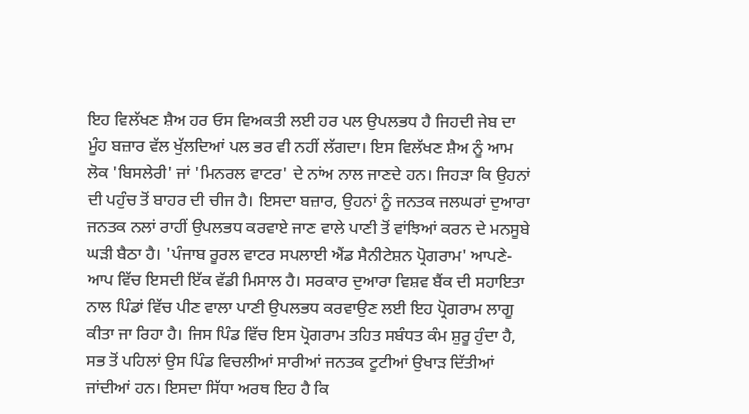ਇਹ ਵਿਲੱਖਣ ਸ਼ੈਅ ਹਰ ਓਸ ਵਿਅਕਤੀ ਲਈ ਹਰ ਪਲ ਉਪਲਭਧ ਹੈ ਜਿਹਦੀ ਜੇਬ ਦਾ ਮੂੰਹ ਬਜ਼ਾਰ ਵੱਲ ਖੁੱਲਦਿਆਂ ਪਲ ਭਰ ਵੀ ਨਹੀਂ ਲੱਗਦਾ। ਇਸ ਵਿਲੱਖਣ ਸ਼ੈਅ ਨੂੰ ਆਮ ਲੋਕ 'ਬਿਸਲੇਰੀ' ਜਾਂ 'ਮਿਨਰਲ ਵਾਟਰ' ਦੇ ਨਾਂਅ ਨਾਲ ਜਾਣਦੇ ਹਨ। ਜਿਹੜਾ ਕਿ ਉਹਨਾਂ ਦੀ ਪਹੁੰਚ ਤੋਂ ਬਾਹਰ ਦੀ ਚੀਜ ਹੈ। ਇਸਦਾ ਬਜ਼ਾਰ, ਉਹਨਾਂ ਨੂੰ ਜਨਤਕ ਜਲਘਰਾਂ ਦੁਆਰਾ ਜਨਤਕ ਨਲਾਂ ਰਾਹੀਂ ਉਪਲਭਧ ਕਰਵਾਏ ਜਾਣ ਵਾਲੇ ਪਾਣੀ ਤੋਂ ਵਾਂਝਿਆਂ ਕਰਨ ਦੇ ਮਨਸੂਬੇ ਘੜੀ ਬੈਠਾ ਹੈ। 'ਪੰਜਾਬ ਰੂਰਲ ਵਾਟਰ ਸਪਲਾਈ ਐਂਡ ਸੈਨੀਟੇਸ਼ਨ ਪ੍ਰੋਗਰਾਮ' ਆਪਣੇ-ਆਪ ਵਿੱਚ ਇਸਦੀ ਇੱਕ ਵੱਡੀ ਮਿਸਾਲ ਹੈ। ਸਰਕਾਰ ਦੁਆਰਾ ਵਿਸ਼ਵ ਬੈਂਕ ਦੀ ਸਹਾਇਤਾ ਨਾਲ ਪਿੰਡਾਂ ਵਿੱਚ ਪੀਣ ਵਾਲਾ ਪਾਣੀ ਉਪਲਭਧ ਕਰਵਾਉਣ ਲਈ ਇਹ ਪ੍ਰੋਗਰਾਮ ਲਾਗੂ ਕੀਤਾ ਜਾ ਰਿਹਾ ਹੈ। ਜਿਸ ਪਿੰਡ ਵਿੱਚ ਇਸ ਪ੍ਰੋਗਰਾਮ ਤਹਿਤ ਸਬੰਧਤ ਕੰਮ ਸ਼ੁਰੂ ਹੁੰਦਾ ਹੈ, ਸਭ ਤੋਂ ਪਹਿਲਾਂ ਉਸ ਪਿੰਡ ਵਿਚਲੀਆਂ ਸਾਰੀਆਂ ਜਨਤਕ ਟੂਟੀਆਂ ਉਖਾੜ ਦਿੱਤੀਆਂ ਜਾਂਦੀਆਂ ਹਨ। ਇਸਦਾ ਸਿੱਧਾ ਅਰਥ ਇਹ ਹੈ ਕਿ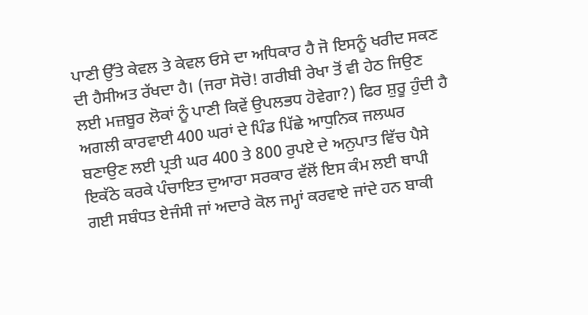ਪਾਣੀ ਉੱਤੇ ਕੇਵਲ ਤੇ ਕੇਵਲ ਓਸੇ ਦਾ ਅਧਿਕਾਰ ਹੈ ਜੋ ਇਸਨੂੰ ਖਰੀਦ ਸਕਣ ਦੀ ਹੈਸੀਅਤ ਰੱਖਦਾ ਹੈ। (ਜਰਾ ਸੋਚੋ! ਗਰੀਬੀ ਰੇਖਾ ਤੋਂ ਵੀ ਹੇਠ ਜਿਉਣ ਲਈ ਮਜ਼ਬੂਰ ਲੋਕਾਂ ਨੂੰ ਪਾਣੀ ਕਿਵੇਂ ਉਪਲਭਧ ਹੋਵੇਗਾ?) ਫਿਰ ਸ਼ੁਰੂ ਹੁੰਦੀ ਹੈ ਅਗਲੀ ਕਾਰਵਾਈ 400 ਘਰਾਂ ਦੇ ਪਿੰਡ ਪਿੱਛੇ ਆਧੁਨਿਕ ਜਲਘਰ ਬਣਾਉਣ ਲਈ ਪ੍ਰਤੀ ਘਰ 400 ਤੇ 800 ਰੁਪਏ ਦੇ ਅਨੁਪਾਤ ਵਿੱਚ ਪੈਸੇ ਇਕੱਠੇ ਕਰਕੇ ਪੰਚਾਇਤ ਦੁਆਰਾ ਸਰਕਾਰ ਵੱਲੋਂ ਇਸ ਕੰਮ ਲਈ ਥਾਪੀ ਗਈ ਸਬੰਧਤ ਏਜੰਸੀ ਜਾਂ ਅਦਾਰੇ ਕੋਲ ਜਮ੍ਹਾਂ ਕਰਵਾਏ ਜਾਂਦੇ ਹਨ ਬਾਕੀ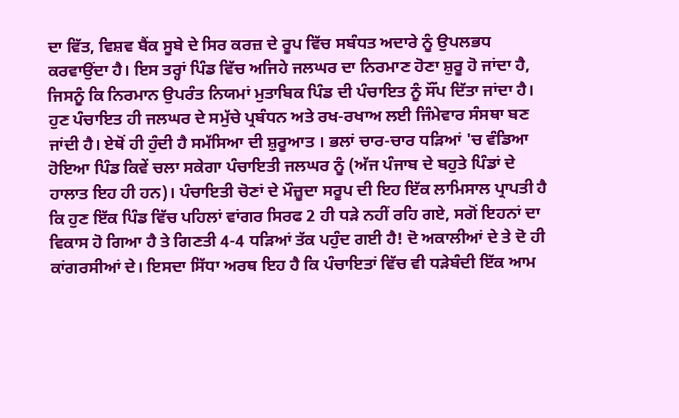ਦਾ ਵਿੱਤ, ਵਿਸ਼ਵ ਬੈਂਕ ਸੂਬੇ ਦੇ ਸਿਰ ਕਰਜ਼ ਦੇ ਰੂਪ ਵਿੱਚ ਸਬੰਧਤ ਅਦਾਰੇ ਨੂੰ ਉਪਲਭਧ ਕਰਵਾਉਂਦਾ ਹੈ। ਇਸ ਤਰ੍ਹਾਂ ਪਿੰਡ ਵਿੱਚ ਅਜਿਹੇ ਜਲਘਰ ਦਾ ਨਿਰਮਾਣ ਹੋਣਾ ਸ਼ੁਰੂ ਹੋ ਜਾਂਦਾ ਹੈ, ਜਿਸਨੂੰ ਕਿ ਨਿਰਮਾਨ ਉਪਰੰਤ ਨਿਯਮਾਂ ਮੁਤਾਬਿਕ ਪਿੰਡ ਦੀ ਪੰਚਾਇਤ ਨੂੰ ਸੌਂਪ ਦਿੱਤਾ ਜਾਂਦਾ ਹੈ। ਹੁਣ ਪੰਚਾਇਤ ਹੀ ਜਲਘਰ ਦੇ ਸਮੁੱਚੇ ਪ੍ਰਬੰਧਨ ਅਤੇ ਰਖ-ਰਖਾਅ ਲਈ ਜਿੰਮੇਵਾਰ ਸੰਸਥਾ ਬਣ ਜਾਂਦੀ ਹੈ। ਏਥੋਂ ਹੀ ਹੁੰਦੀ ਹੈ ਸਮੱਸਿਆ ਦੀ ਸ਼ੁਰੂਆਤ । ਭਲਾਂ ਚਾਰ-ਚਾਰ ਧੜਿਆਂ 'ਚ ਵੰਡਿਆ ਹੋਇਆ ਪਿੰਡ ਕਿਵੇਂ ਚਲਾ ਸਕੇਗਾ ਪੰਚਾਇਤੀ ਜਲਘਰ ਨੂੰ (ਅੱਜ ਪੰਜਾਬ ਦੇ ਬਹੁਤੇ ਪਿੰਡਾਂ ਦੇ ਹਾਲਾਤ ਇਹ ਹੀ ਹਨ)। ਪੰਚਾਇਤੀ ਚੋਣਾਂ ਦੇ ਮੌਜ਼ੂਦਾ ਸਰੂਪ ਦੀ ਇਹ ਇੱਕ ਲਾਮਿਸਾਲ ਪ੍ਰਾਪਤੀ ਹੈ ਕਿ ਹੁਣ ਇੱਕ ਪਿੰਡ ਵਿੱਚ ਪਹਿਲਾਂ ਵਾਂਗਰ ਸਿਰਫ 2 ਹੀ ਧੜੇ ਨਹੀਂ ਰਹਿ ਗਏ, ਸਗੋਂ ਇਹਨਾਂ ਦਾ ਵਿਕਾਸ ਹੋ ਗਿਆ ਹੈ ਤੇ ਗਿਣਤੀ 4-4 ਧੜਿਆਂ ਤੱਕ ਪਹੁੰਦ ਗਈ ਹੈ! ਦੋ ਅਕਾਲੀਆਂ ਦੇ ਤੇ ਦੋ ਹੀ ਕਾਂਗਰਸੀਆਂ ਦੇ। ਇਸਦਾ ਸਿੱਧਾ ਅਰਥ ਇਹ ਹੈ ਕਿ ਪੰਚਾਇਤਾਂ ਵਿੱਚ ਵੀ ਧੜੇਬੰਦੀ ਇੱਕ ਆਮ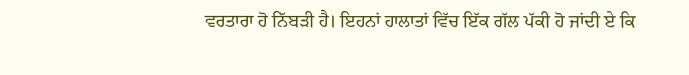ਵਰਤਾਰਾ ਹੋ ਨਿੱਬੜੀ ਹੈ। ਇਹਨਾਂ ਹਾਲਾਤਾਂ ਵਿੱਚ ਇੱਕ ਗੱਲ ਪੱਕੀ ਹੋ ਜਾਂਦੀ ਏ ਕਿ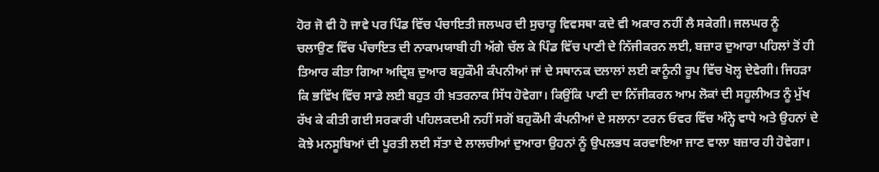ਹੋਰ ਜੋ ਵੀ ਹੋ ਜਾਵੇ ਪਰ ਪਿੰਡ ਵਿੱਚ ਪੰਚਾਇਤੀ ਜਲਘਰ ਦੀ ਸੁਚਾਰੂ ਵਿਵਸਥਾ ਕਦੇ ਵੀ ਅਕਾਰ ਨਹੀਂ ਲੈ ਸਕੇਗੀ। ਜਲਘਰ ਨੂੰ ਚਲਾਉਣ ਵਿੱਚ ਪੰਚਾਇਤ ਦੀ ਨਾਕਾਮਯਾਬੀ ਹੀ ਅੱਗੇ ਚੱਲ ਕੇ ਪਿੰਡ ਵਿੱਚ ਪਾਣੀ ਦੇ ਨਿੱਜੀਕਰਨ ਲਈ, ਬਜ਼ਾਰ ਦੁਆਰਾ ਪਹਿਲਾਂ ਤੋਂ ਹੀ ਤਿਆਰ ਕੀਤਾ ਗਿਆ ਅਦ੍ਰਿਸ਼ ਦੁਆਰ ਬਹੁਕੌਮੀ ਕੰਪਨੀਆਂ ਜਾਂ ਦੇ ਸਥਾਨਕ ਦਲਾਲਾਂ ਲਈ ਕਾਨੂੰਨੀ ਰੂਪ ਵਿੱਚ ਖੋਲ੍ਹ ਦੇਵੇਗੀ। ਜਿਹੜਾ ਕਿ ਭਵਿੱਖ ਵਿੱਚ ਸਾਡੇ ਲਈ ਬਹੁਤ ਹੀ ਖ਼ਤਰਨਾਕ ਸਿੱਧ ਹੋਵੇਗਾ। ਕਿਉਂਕਿ ਪਾਣੀ ਦਾ ਨਿੱਜੀਕਰਨ ਆਮ ਲੋਕਾਂ ਦੀ ਸਹੂਲੀਅਤ ਨੂੰ ਮੁੱਖ ਰੱਖ ਕੇ ਕੀਤੀ ਗਈ ਸਰਕਾਰੀ ਪਹਿਲਕਦਮੀ ਨਹੀਂ ਸਗੋਂ ਬਹੁਕੌਮੀ ਕੰਪਨੀਆਂ ਦੇ ਸਲਾਨਾ ਟਰਨ ਓਵਰ ਵਿੱਚ ਅੰਨ੍ਹੇ ਵਾਧੇ ਅਤੇ ਉਹਨਾਂ ਦੇ ਕੋਝੇ ਮਨਸੂਬਿਆਂ ਦੀ ਪੂਰਤੀ ਲਈ ਸੱਤਾ ਦੇ ਲਾਲਚੀਆਂ ਦੁਆਰਾ ਉਹਨਾਂ ਨੂੰ ਉਪਲਭਧ ਕਰਵਾਇਆ ਜਾਣ ਵਾਲਾ ਬਜ਼ਾਰ ਹੀ ਹੋਵੇਗਾ।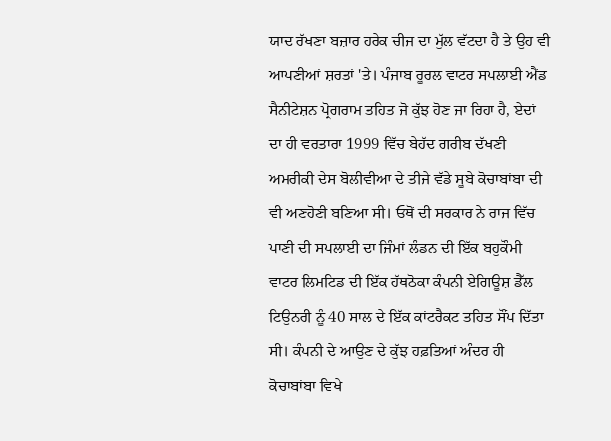ਯਾਦ ਰੱਖਣਾ ਬਜ਼ਾਰ ਹਰੇਕ ਚੀਜ ਦਾ ਮੁੱਲ ਵੱਟਦਾ ਹੈ ਤੇ ਉਹ ਵੀ ਆਪਣੀਆਂ ਸ਼ਰਤਾਂ 'ਤੇ। ਪੰਜਾਬ ਰੂਰਲ ਵਾਟਰ ਸਪਲਾਈ ਐਂਡ ਸੈਨੀਟੇਸ਼ਨ ਪ੍ਰੋਗਰਾਮ ਤਹਿਤ ਜੋ ਕੁੱਝ ਹੋਣ ਜਾ ਰਿਹਾ ਹੈ, ਏਦਾਂ ਦਾ ਹੀ ਵਰਤਾਰਾ 1999 ਵਿੱਚ ਬੇਹੱਦ ਗਰੀਬ ਦੱਖਣੀ ਅਮਰੀਕੀ ਦੇਸ ਬੋਲੀਵੀਆ ਦੇ ਤੀਜੇ ਵੱਡੇ ਸੂਬੇ ਕੋਚਾਬਾਂਬਾ ਦੀ ਵੀ ਅਣਹੋਣੀ ਬਣਿਆ ਸੀ। ਓਥੋਂ ਦੀ ਸਰਕਾਰ ਨੇ ਰਾਜ ਵਿੱਚ ਪਾਣੀ ਦੀ ਸਪਲਾਈ ਦਾ ਜਿੰਮਾਂ ਲੰਡਨ ਦੀ ਇੱਕ ਬਹੁਕੌਮੀ ਵਾਟਰ ਲਿਮਟਿਡ ਦੀ ਇੱਕ ਹੱਥਠੋਕਾ ਕੰਪਨੀ ਏਗਿਊਸ਼ ਡੈੱਲ ਟਿਉਨਰੀ ਨੂੰ 40 ਸਾਲ ਦੇ ਇੱਕ ਕਾਂਟਰੈਕਟ ਤਹਿਤ ਸੌਂਪ ਦਿੱਤਾ ਸੀ। ਕੰਪਨੀ ਦੇ ਆਉਣ ਦੇ ਕੁੱਝ ਹਫ਼ਤਿਆਂ ਅੰਦਰ ਹੀ ਕੋਚਾਬਾਂਬਾ ਵਿਖੇ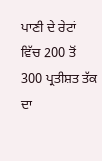ਪਾਣੀ ਦੇ ਰੇਟਾਂ ਵਿੱਚ 200 ਤੋਂ 300 ਪ੍ਰਤੀਸ਼ਤ ਤੱਕ ਦਾ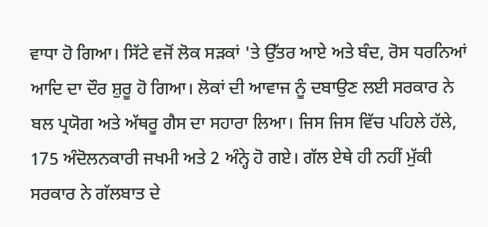ਵਾਧਾ ਹੋ ਗਿਆ। ਸਿੱਟੇ ਵਜੋਂ ਲੋਕ ਸੜਕਾਂ 'ਤੇ ਉੱਤਰ ਆਏ ਅਤੇ ਬੰਦ, ਰੋਸ ਧਰਨਿਆਂ ਆਦਿ ਦਾ ਦੌਰ ਸ਼ੁਰੂ ਹੋ ਗਿਆ। ਲੋਕਾਂ ਦੀ ਆਵਾਜ ਨੂੰ ਦਬਾਉਣ ਲਈ ਸਰਕਾਰ ਨੇ ਬਲ ਪ੍ਰਯੋਗ ਅਤੇ ਅੱਥਰੂ ਗੈਸ ਦਾ ਸਹਾਰਾ ਲਿਆ। ਜਿਸ ਜਿਸ ਵਿੱਚ ਪਹਿਲੇ ਹੱਲੇ, 175 ਅੰਦੋਲਨਕਾਰੀ ਜਖਮੀ ਅਤੇ 2 ਅੰਨ੍ਹੇ ਹੋ ਗਏ। ਗੱਲ ਏਥੇ ਹੀ ਨਹੀਂ ਮੁੱਕੀ ਸਰਕਾਰ ਨੇ ਗੱਲਬਾਤ ਦੇ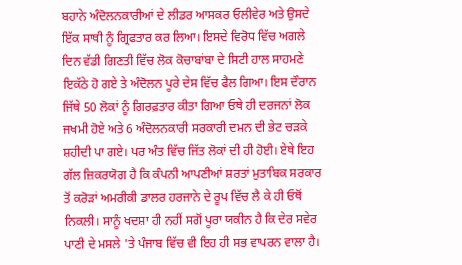ਬਹਾਨੇ ਅੰਦੋਲਨਕਾਰੀਆਂ ਦੇ ਲੀਡਰ ਆਸਕਰ ਓਲੀਵੇਰ ਅਤੇ ਉਸਦੇ ਇੱਕ ਸਾਥੀ ਨੂੰ ਗ੍ਰਿਫਤਾਰ ਕਰ ਲਿਆ। ਇਸਦੇ ਵਿਰੋਧ ਵਿੱਚ ਅਗਲੇ ਦਿਨ ਵੱਡੀ ਗਿਣਤੀ ਵਿੱਚ ਲੋਕ ਕੋਚਾਬਾਂਬਾ ਦੇ ਸਿਟੀ ਹਾਲ ਸਾਹਮਣੇ ਇਕੱਠੇ ਹੋ ਗਏ ਤੇ ਅੰਦੋਲਨ ਪੂਰੇ ਦੇਸ ਵਿੱਚ ਫੈਲ ਗਿਆ। ਇਸ ਦੌਰਾਨ ਜਿੱਥੇ 50 ਲੋਕਾਂ ਨੂੰ ਗਿਰਫ਼ਤਾਰ ਕੀਤਾ ਗਿਆ ਓਥੇ ਹੀ ਦਰਜਨਾਂ ਲੋਕ ਜਖਮੀ ਹੋਏ ਅਤੇ 6 ਅੰਦੋਲਨਕਾਰੀ ਸਰਕਾਰੀ ਦਮਨ ਦੀ ਭੇਟ ਚੜਕੇ ਸ਼ਹੀਦੀ ਪਾ ਗਏ। ਪਰ ਅੰਤ ਵਿੱਚ ਜਿੱਤ ਲੋਕਾਂ ਦੀ ਹੀ ਹੋਈ। ਏਥੇ ਇਹ ਗੱਲ ਜ਼ਿਕਰਯੋਗ ਹੈ ਕਿ ਕੰਪਨੀ ਆਪਣੀਆਂ ਸ਼ਰਤਾਂ ਮੁਤਾਬਿਕ ਸਰਕਾਰ ਤੋਂ ਕਰੋੜਾਂ ਅਮਰੀਕੀ ਡਾਲਰ ਹਰਜਾਨੇ ਦੇ ਰੂਪ ਵਿੱਚ ਲੈ ਕੇ ਹੀ ਓਥੋਂ ਨਿਕਲੀ। ਸਾਨੂੰ ਖਦਸ਼ਾ ਹੀ ਨਹੀਂ ਸਗੋਂ ਪੂਰਾ ਯਕੀਨ ਹੈ ਕਿ ਦੇਰ ਸਵੇਰ ਪਾਣੀ ਦੇ ਮਸਲੇ 'ਤੇ ਪੰਜਾਬ ਵਿੱਚ ਵੀ ਇਹ ਹੀ ਸਭ ਵਾਪਰਨ ਵਾਲਾ ਹੈ।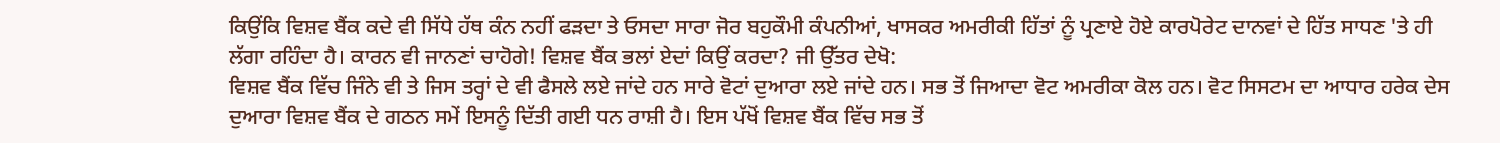ਕਿਉਂਕਿ ਵਿਸ਼ਵ ਬੈਂਕ ਕਦੇ ਵੀ ਸਿੱਧੇ ਹੱਥ ਕੰਨ ਨਹੀਂ ਫੜਦਾ ਤੇ ਓਸਦਾ ਸਾਰਾ ਜੋਰ ਬਹੁਕੌਮੀ ਕੰਪਨੀਆਂ, ਖਾਸਕਰ ਅਮਰੀਕੀ ਹਿੱਤਾਂ ਨੂੰ ਪ੍ਰਣਾਏ ਹੋਏ ਕਾਰਪੋਰੇਟ ਦਾਨਵਾਂ ਦੇ ਹਿੱਤ ਸਾਧਣ 'ਤੇ ਹੀ ਲੱਗਾ ਰਹਿੰਦਾ ਹੈ। ਕਾਰਨ ਵੀ ਜਾਨਣਾਂ ਚਾਹੋਗੇ! ਵਿਸ਼ਵ ਬੈਂਕ ਭਲਾਂ ਏਦਾਂ ਕਿਉਂ ਕਰਦਾ? ਜੀ ਉੱਤਰ ਦੇਖੋ:
ਵਿਸ਼ਵ ਬੈਂਕ ਵਿੱਚ ਜਿੰਨੇ ਵੀ ਤੇ ਜਿਸ ਤਰ੍ਹਾਂ ਦੇ ਵੀ ਫੈਸਲੇ ਲਏ ਜਾਂਦੇ ਹਨ ਸਾਰੇ ਵੋਟਾਂ ਦੁਆਰਾ ਲਏ ਜਾਂਦੇ ਹਨ। ਸਭ ਤੋਂ ਜਿਆਦਾ ਵੋਟ ਅਮਰੀਕਾ ਕੋਲ ਹਨ। ਵੋਟ ਸਿਸਟਮ ਦਾ ਆਧਾਰ ਹਰੇਕ ਦੇਸ ਦੁਆਰਾ ਵਿਸ਼ਵ ਬੈਂਕ ਦੇ ਗਠਨ ਸਮੇਂ ਇਸਨੂੰ ਦਿੱਤੀ ਗਈ ਧਨ ਰਾਸ਼ੀ ਹੈ। ਇਸ ਪੱਖੋਂ ਵਿਸ਼ਵ ਬੈਂਕ ਵਿੱਚ ਸਭ ਤੋਂ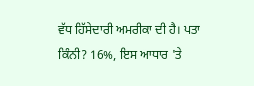ਵੱਧ ਹਿੱਸੇਦਾਰੀ ਅਮਰੀਕਾ ਦੀ ਹੈ। ਪਤਾ ਕਿੰਨੀ? 16%, ਇਸ ਆਧਾਰ 'ਤੇ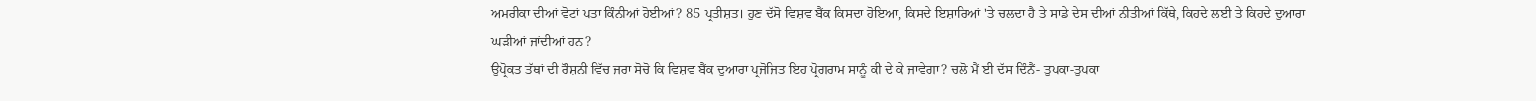ਅਮਰੀਕਾ ਦੀਆਂ ਵੋਟਾਂ ਪਤਾ ਕਿੰਨੀਆਂ ਹੋਈਆਂ? 85 ਪ੍ਰਤੀਸ਼ਤ। ਹੁਣ ਦੱਸੋ ਵਿਸ਼ਵ ਬੈਂਕ ਕਿਸਦਾ ਹੋਇਆ, ਕਿਸਦੇ ਇਸ਼ਾਰਿਆਂ 'ਤੇ ਚਲਦਾ ਹੈ ਤੇ ਸਾਡੇ ਦੇਸ ਦੀਆਂ ਨੀਤੀਆਂ ਕਿੱਥੇ, ਕਿਹਦੇ ਲਈ ਤੇ ਕਿਹਦੇ ਦੁਆਰਾ ਘੜੀਆਂ ਜਾਂਦੀਆਂ ਹਨ?
ਉਪ੍ਰੋਕਤ ਤੱਥਾਂ ਦੀ ਰੌਸ਼ਨੀ ਵਿੱਚ ਜਰਾ ਸੋਚੋ ਕਿ ਵਿਸ਼ਵ ਬੈਂਕ ਦੁਆਰਾ ਪ੍ਰਜੋਜਿਤ ਇਹ ਪ੍ਰੋਗਰਾਮ ਸਾਨੂੰ ਕੀ ਦੇ ਕੇ ਜਾਵੇਗਾ? ਚਲੋ ਮੈਂ ਈ ਦੱਸ ਦਿੰਨੈਂ- ਤੁਪਕਾ-ਤੁਪਕਾ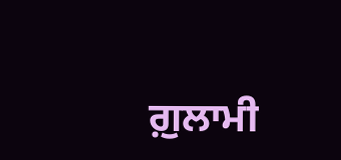ਗ਼ੁਲਾਮੀ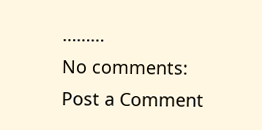………
No comments:
Post a Comment